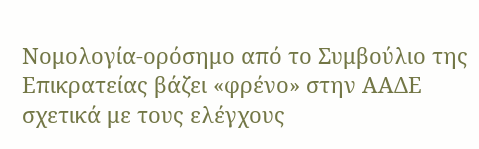Νομολογία-ορόσημο από το Συμβούλιο της Επικρατείας βάζει «φρένο» στην ΑΑΔΕ σχετικά με τους ελέγχους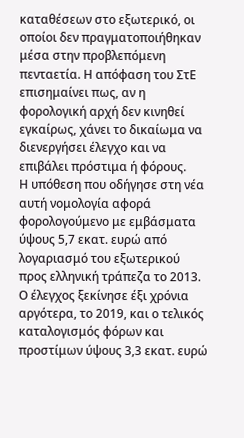καταθέσεων στο εξωτερικό, οι οποίοι δεν πραγματοποιήθηκαν μέσα στην προβλεπόμενη πενταετία. Η απόφαση του ΣτΕ επισημαίνει πως, αν η φορολογική αρχή δεν κινηθεί εγκαίρως, χάνει το δικαίωμα να διενεργήσει έλεγχο και να επιβάλει πρόστιμα ή φόρους.
Η υπόθεση που οδήγησε στη νέα αυτή νομολογία αφορά φορολογούμενο με εμβάσματα ύψους 5,7 εκατ. ευρώ από λογαριασμό του εξωτερικού προς ελληνική τράπεζα το 2013. Ο έλεγχος ξεκίνησε έξι χρόνια αργότερα, το 2019, και ο τελικός καταλογισμός φόρων και προστίμων ύψους 3,3 εκατ. ευρώ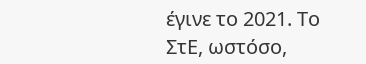έγινε το 2021. Το ΣτΕ, ωστόσο,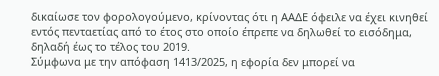δικαίωσε τον φορολογούμενο, κρίνοντας ότι η ΑΑΔΕ όφειλε να έχει κινηθεί εντός πενταετίας από το έτος στο οποίο έπρεπε να δηλωθεί το εισόδημα, δηλαδή έως το τέλος του 2019.
Σύμφωνα με την απόφαση 1413/2025, η εφορία δεν μπορεί να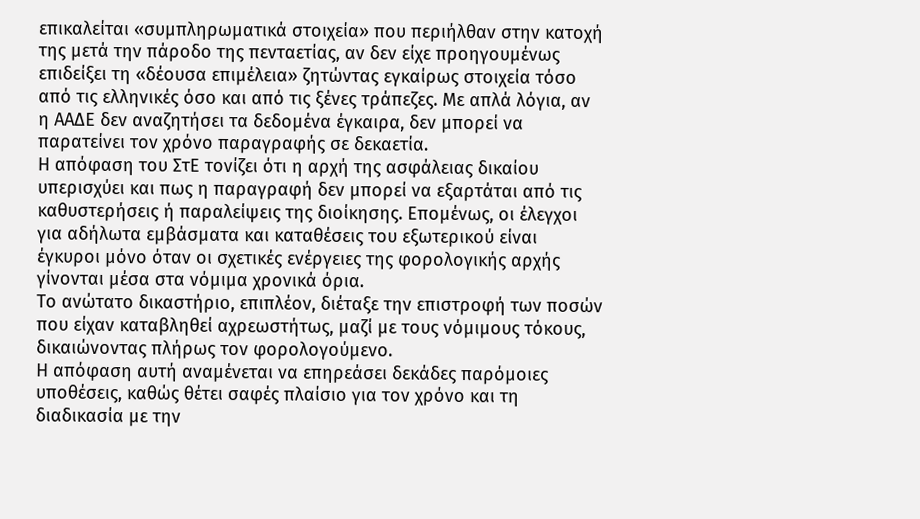επικαλείται «συμπληρωματικά στοιχεία» που περιήλθαν στην κατοχή της μετά την πάροδο της πενταετίας, αν δεν είχε προηγουμένως επιδείξει τη «δέουσα επιμέλεια» ζητώντας εγκαίρως στοιχεία τόσο από τις ελληνικές όσο και από τις ξένες τράπεζες. Με απλά λόγια, αν η ΑΑΔΕ δεν αναζητήσει τα δεδομένα έγκαιρα, δεν μπορεί να παρατείνει τον χρόνο παραγραφής σε δεκαετία.
Η απόφαση του ΣτΕ τονίζει ότι η αρχή της ασφάλειας δικαίου υπερισχύει και πως η παραγραφή δεν μπορεί να εξαρτάται από τις καθυστερήσεις ή παραλείψεις της διοίκησης. Επομένως, οι έλεγχοι για αδήλωτα εμβάσματα και καταθέσεις του εξωτερικού είναι έγκυροι μόνο όταν οι σχετικές ενέργειες της φορολογικής αρχής γίνονται μέσα στα νόμιμα χρονικά όρια.
Το ανώτατο δικαστήριο, επιπλέον, διέταξε την επιστροφή των ποσών που είχαν καταβληθεί αχρεωστήτως, μαζί με τους νόμιμους τόκους, δικαιώνοντας πλήρως τον φορολογούμενο.
Η απόφαση αυτή αναμένεται να επηρεάσει δεκάδες παρόμοιες υποθέσεις, καθώς θέτει σαφές πλαίσιο για τον χρόνο και τη διαδικασία με την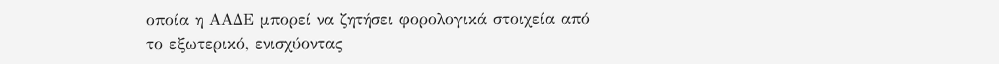οποία η ΑΑΔΕ μπορεί να ζητήσει φορολογικά στοιχεία από το εξωτερικό, ενισχύοντας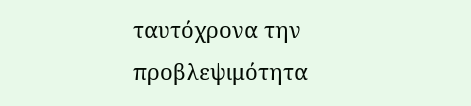ταυτόχρονα την προβλεψιμότητα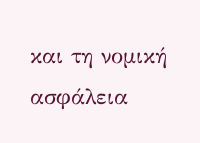και τη νομική ασφάλεια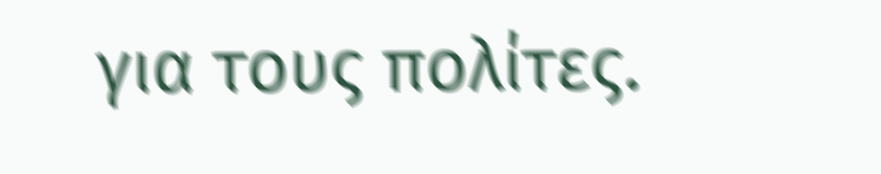για τους πολίτες.